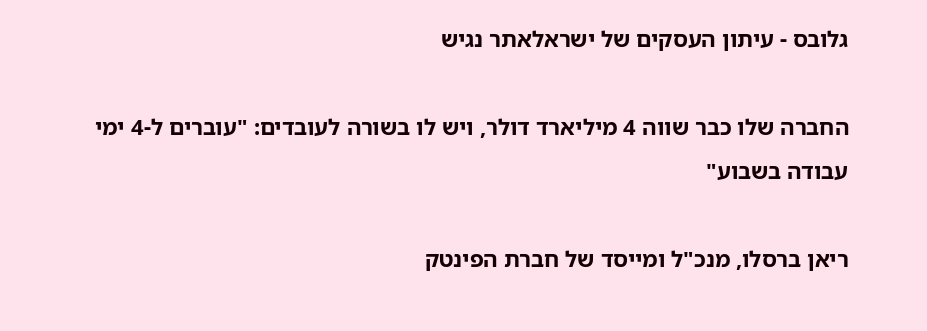גלובס - עיתון העסקים של ישראלאתר נגיש

החברה שלו כבר שווה 4 מיליארד דולר, ויש לו בשורה לעובדים: "עוברים ל-4 ימי עבודה בשבוע"

ריאן ברסלו, מנכ"ל ומייסד של חברת הפינטק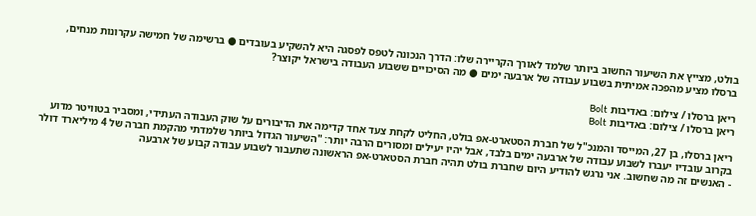בולט, מצייץ את השיעור החשוב ביותר שלמד לאורך הקריירה שלו: הדרך הנכונה לטפס לפסגה היא להשקיע בעובדים ● ברשימה של חמישה עקרונות מנחים, ברסלו מציע מהפכה אמיתית בשבוע עבודה של ארבעה ימים ● מה הסיכויים ששבוע העבודה בישראל יקוצר?

ריאן ברסלו / צילום: באדיבות Bolt
ריאן ברסלו / צילום: באדיבות Bolt

ריאן ברסלו, בן 27, המייסד והמנכ"ל של חברת הסטארט-אפ בולט, החליט לקחת צעד אחד קדימה את הדיבורים על שוק העבודה העתידי, ומסביר בטוויטר מדוע בקרוב עובדיו יעברו לשבוע עבודה של ארבעה ימים בלבד, אבל יהיו יעילים ומסורים הרבה יותר: "השיעור הגדול ביותר שלמדתי מהקמת חברה של 4 מיליארד דולר - האנשים זה מה שחשוב. אני נרגש להודיע היום שחברת בולט תהיה חברת הסטארט-אפ הראשונה שתעבור לשבוע עבודה קבוע של ארבעה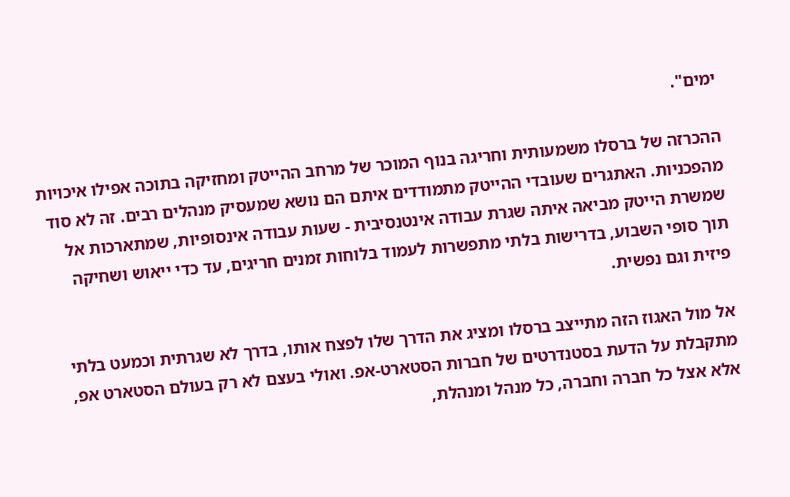ימים".

ההכרזה של ברסלו משמעותית וחריגה בנוף המוכר של מרחב ההייטק ומחזיקה בתוכה אפילו איכויות מהפכניות. האתגרים שעובדי ההייטק מתמודדים איתם הם נושא שמעסיק מנהלים רבים. זה לא סוד שמשרת הייטק מביאה איתה שגרת עבודה אינטנסיבית - שעות עבודה אינסופיות, שמתארכות אל תוך סופי השבוע, בדרישות בלתי מתפשרות לעמוד בלוחות זמנים חריגים, עד כדי ייאוש ושחיקה פיזית וגם נפשית.

אל מול האגוז הזה מתייצב ברסלו ומציג את הדרך שלו לפצח אותו, בדרך לא שגרתית וכמעט בלתי מתקבלת על הדעת בסטנדרטים של חברות הסטארט-אפ. ואולי בעצם לא רק בעולם הסטארט אפ, אלא אצל כל חברה וחברה, כל מנהל ומנהלת,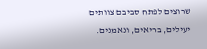שרוצים לפתח סביבם צוותים יעילים, בריאים, ונאמנים.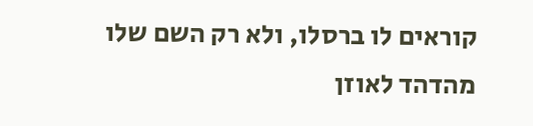קוראים לו ברסלו, ולא רק השם שלו מהדהד לאוזן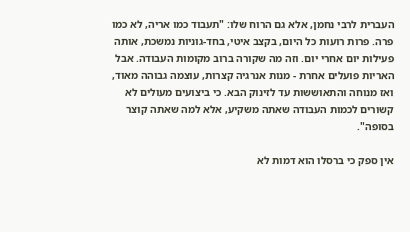העברית לרבי נחמן, אלא גם הרוח שלו: "תעבוד כמו אריה, לא כמו פרה. פרות רועות כל היום, בקצב איטי, בחד-גוניות נמשכת, אותה פעילות יום אחרי יום. וזה מה שקורה ברוב מקומות העבודה. אבל האריות פועלים אחרת - מנות אנרגיה קצרות, עוצמה גבוהה מאוד, ואז מנוחה והתאוששות עד לזינוק הבא. כי ביצועים מעולים לא קשורים לכמות העבודה שאתה משקיע, אלא למה שאתה קוצר בסופה".

אין ספק כי ברסלו הוא דמות לא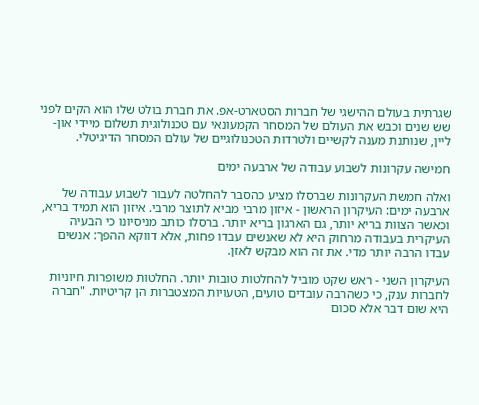שגרתית בעולם ההישגי של חברות הסטארט-אפ. את חברת בולט שלו הוא הקים לפני שש שנים וכבש את העולם של המסחר הקמעונאי עם טכנולוגית תשלום מיידי און-ליין, שנותנת מענה לקשיים ולטרדות הטכנולוגיים של עולם המסחר הדיגיטלי.

חמישה עקרונות לשבוע עבודה של ארבעה ימים

ואלה חמשת העקרונות שברסלו מציע כהסבר להחלטה לעבור לשבוע עבודה של ארבעה ימים: העיקרון הראשון - איזון מרבי מביא לתוצר מרבי. איזון הוא תמיד בריא, וכאשר הצוות בריא יותר, גם הארגון בריא יותר. ברסלו כותב מניסיונו כי הבעיה העיקרית בעבודה מרחוק היא לא שאנשים עבדו פחות, אלא דווקא ההפך: אנשים עבדו הרבה יותר מדי. את זה הוא מבקש לאזן.

העיקרון השני - ראש שקט מוביל להחלטות טובות יותר. החלטות משופרות חיוניות לחברות ענק, כי כשהרבה עובדים טועים, הטעויות המצטברות הן קריטיות. "חברה היא שום דבר אלא סכום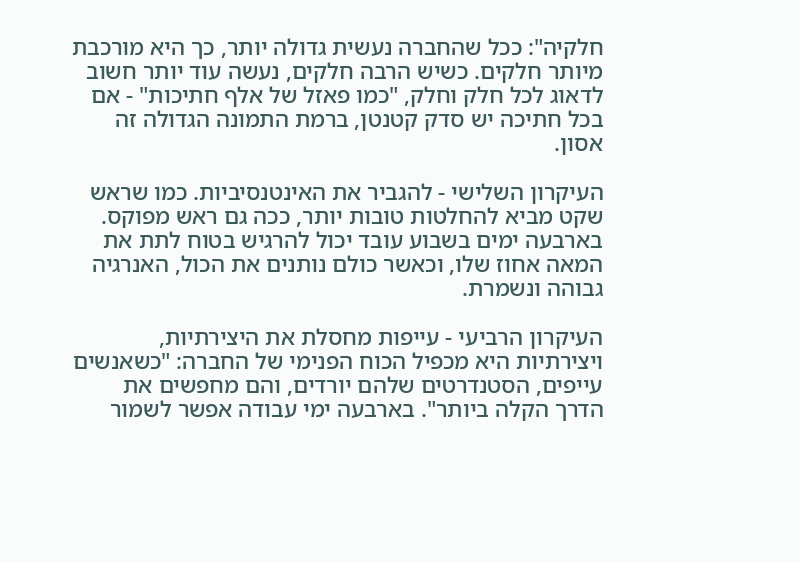חלקיה": ככל שהחברה נעשית גדולה יותר, כך היא מורכבת מיותר חלקים. כשיש הרבה חלקים, נעשה עוד יותר חשוב לדאוג לכל חלק וחלק, "כמו פאזל של אלף חתיכות" - אם בכל חתיכה יש סדק קטנטן, ברמת התמונה הגדולה זה אסון.

העיקרון השלישי - להגביר את האינטנסיביות. כמו שראש שקט מביא להחלטות טובות יותר, ככה גם ראש מפוקס. בארבעה ימים בשבוע עובד יכול להרגיש בטוח לתת את המאה אחוז שלו, וכאשר כולם נותנים את הכול, האנרגיה גבוהה ונשמרת.

העיקרון הרביעי - עייפות מחסלת את היצירתיות, ויצירתיות היא מכפיל הכוח הפנימי של החברה: "כשאנשים עייפים, הסטנדרטים שלהם יורדים, והם מחפשים את הדרך הקלה ביותר". בארבעה ימי עבודה אפשר לשמור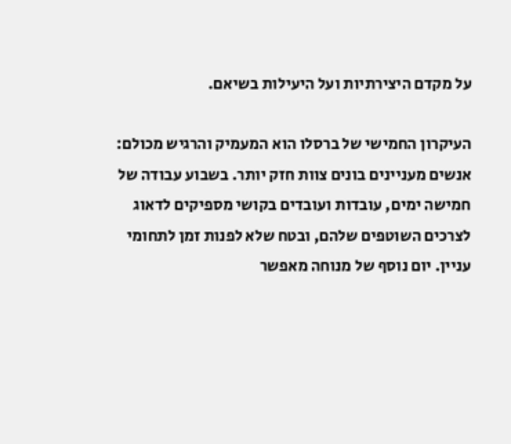על מקדם היצירתיות ועל היעילות בשיאם.

העיקרון החמישי של ברסלו הוא המעמיק והרגיש מכולם: אנשים מעניינים בונים צוות חזק יותר. בשבוע עבודה של חמישה ימים, עובדות ועובדים בקושי מספיקים לדאוג לצרכים השוטפים שלהם, ובטח שלא לפנות זמן לתחומי עניין. יום נוסף של מנוחה מאפשר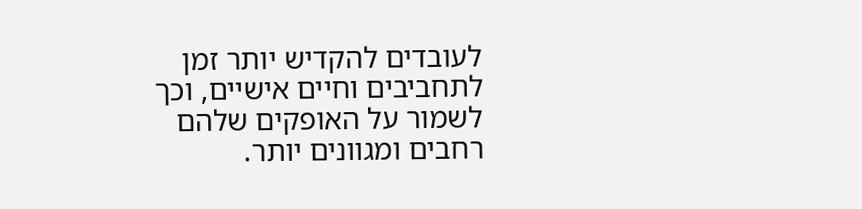לעובדים להקדיש יותר זמן לתחביבים וחיים אישיים, וכך לשמור על האופקים שלהם רחבים ומגוונים יותר.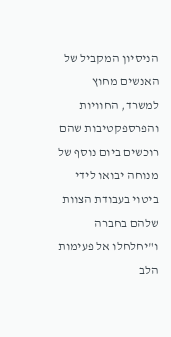הניסיון המקביל של האנשים מחוץ למשרד, החוויות והפרספקטיבות שהם רוכשים ביום נוסף של מנוחה יבואו לידי ביטוי בעבודת הצוות שלהם בחברה ו"יחלחלו אל פעימות הלב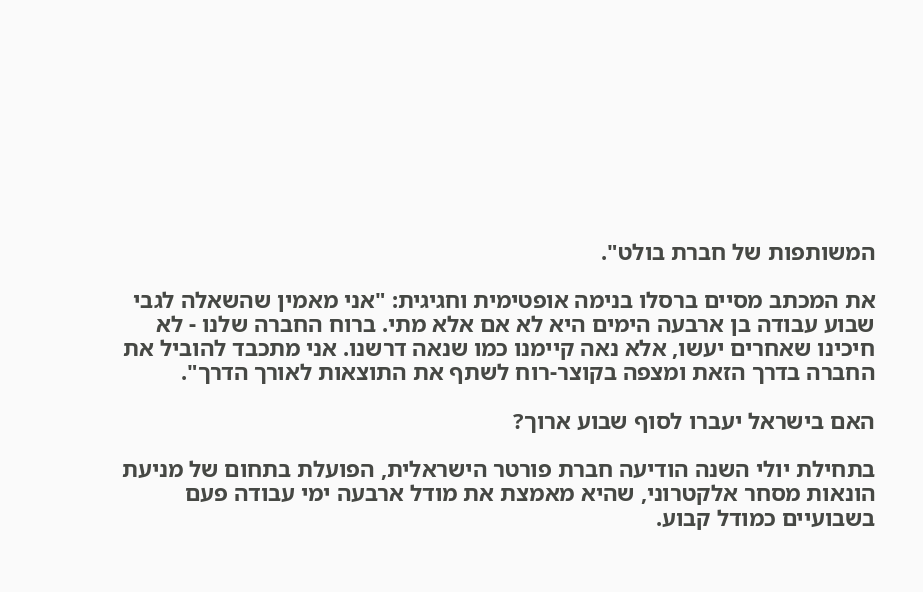המשותפות של חברת בולט".

את המכתב מסיים ברסלו בנימה אופטימית וחגיגית: "אני מאמין שהשאלה לגבי שבוע עבודה בן ארבעה הימים היא לא אם אלא מתי. ברוח החברה שלנו - לא חיכינו שאחרים יעשו, אלא נאה קיימנו כמו שנאה דרשנו. אני מתכבד להוביל את החברה בדרך הזאת ומצפה בקוצר-רוח לשתף את התוצאות לאורך הדרך".

האם בישראל יעברו לסוף שבוע ארוך?

בתחילת יולי השנה הודיעה חברת פורטר הישראלית, הפועלת בתחום של מניעת הונאות מסחר אלקטרוני, שהיא מאמצת את מודל ארבעה ימי עבודה פעם בשבועיים כמודל קבוע.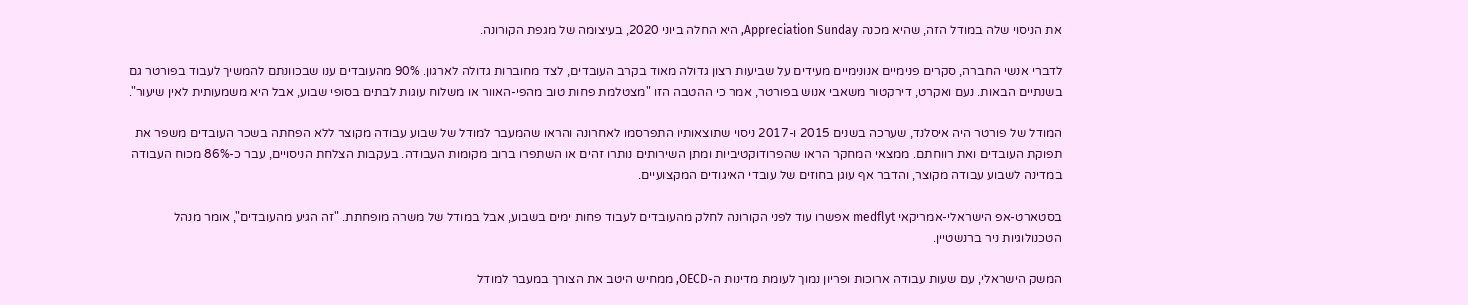את הניסוי שלה במודל הזה, שהיא מכנה Appreciation Sunday, היא החלה ביוני 2020, בעיצומה של מגפת הקורונה.

לדברי אנשי החברה, סקרים פנימיים אנונימיים מעידים על שביעות רצון גדולה מאוד בקרב העובדים, לצד מחוברות גדולה לארגון. 90% מהעובדים ענו שבכוונתם להמשיך לעבוד בפורטר גם בשנתיים הבאות. נעם ואקרט, דירקטור משאבי אנוש בפורטר, אמר כי ההטבה הזו "מצטלמת פחות טוב מהפי-האוור או משלוח עוגות לבתים בסופי שבוע, אבל היא משמעותית לאין שיעור".

המודל של פורטר היה איסלנד, שערכה בשנים 2015 ו-2017 ניסוי שתוצאותיו התפרסמו לאחרונה והראו שהמעבר למודל של שבוע עבודה מקוצר ללא הפחתה בשכר העובדים משפר את תפוקת העובדים ואת רווחתם. ממצאי המחקר הראו שהפרודוקטיביות ומתן השירותים נותרו זהים או השתפרו ברוב מקומות העבודה. בעקבות הצלחת הניסויים, עבר כ-86% מכוח העבודה במדינה לשבוע עבודה מקוצר, והדבר אף עוגן בחוזים של עובדי האיגודים המקצועיים.

בסטארט-אפ הישראלי-אמריקאי medflyt אפשרו עוד לפני הקורונה לחלק מהעובדים לעבוד פחות ימים בשבוע, אבל במודל של משרה מופחתת. "זה הגיע מהעובדים", אומר מנהל הטכנולוגיות ניר ברנשטיין.

המשק הישראלי, עם שעות עבודה ארוכות ופריון נמוך לעומת מדינות ה-OECD, ממחיש היטב את הצורך במעבר למודל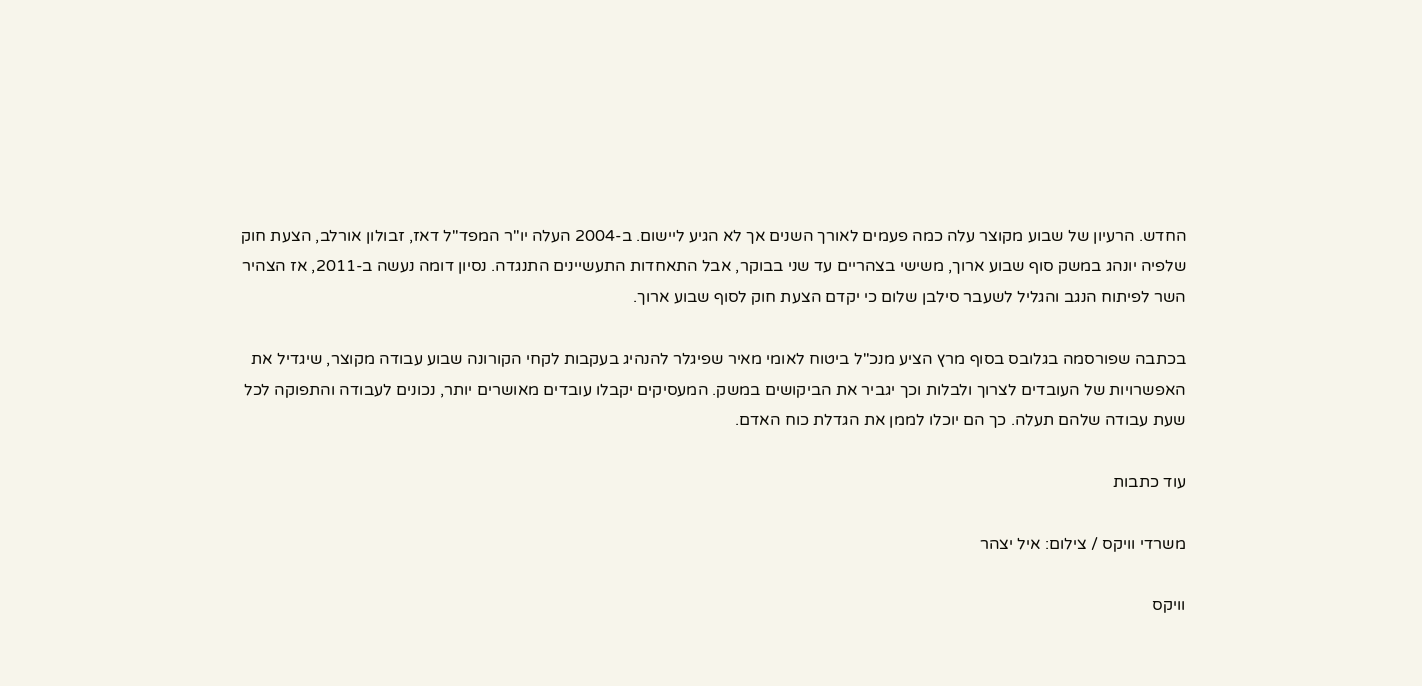החדש. הרעיון של שבוע מקוצר עלה כמה פעמים לאורך השנים אך לא הגיע ליישום. ב-2004 העלה יו"ר המפד"ל דאז, זבולון אורלב, הצעת חוק שלפיה יונהג במשק סוף שבוע ארוך, משישי בצהריים עד שני בבוקר, אבל התאחדות התעשיינים התנגדה. נסיון דומה נעשה ב-2011, אז הצהיר השר לפיתוח הנגב והגליל לשעבר סילבן שלום כי יקדם הצעת חוק לסוף שבוע ארוך.

בכתבה שפורסמה בגלובס בסוף מרץ הציע מנכ"ל ביטוח לאומי מאיר שפיגלר להנהיג בעקבות לקחי הקורונה שבוע עבודה מקוצר, שיגדיל את האפשרויות של העובדים לצרוך ולבלות וכך יגביר את הביקושים במשק. המעסיקים יקבלו עובדים מאושרים יותר, נכונים לעבודה והתפוקה לכל שעת עבודה שלהם תעלה. כך הם יוכלו לממן את הגדלת כוח האדם.

עוד כתבות

משרדי וויקס / צילום: איל יצהר

וויקס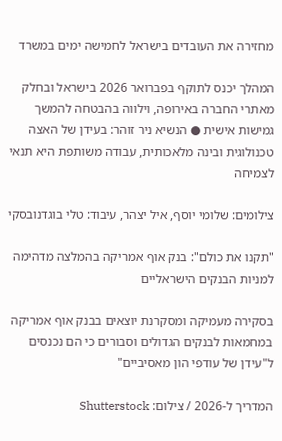מחזירה את העובדים בישראל לחמישה ימים במשרד

המהלך יכנס לתוקף בפברואר 2026 בישראל ובחלק מאתרי החברה באירופה, וילווה בהבטחה להמשך גמישות אישית ● הנשיא ניר זוהר: בעידן של האצה טכנולוגית ובינה מלאכותית, עבודה משותפת היא תנאי לצמיחה

צילומים: שלומי יוסף, איל יצהר, עיבוד: טלי בוגדנובסקי

"תקנו את כולם": בנק אוף אמריקה בהמלצה מדהימה למניות הבנקים הישראליים

בסקירה מעמיקה ומסקרנת יוצאים בבנק אוף אמריקה במחמאות לבנקים הגדולים וסבורים כי הם נכנסים ל"עידן של עודפי הון מאסיביים"

המדריך ל-2026 / צילום: Shutterstock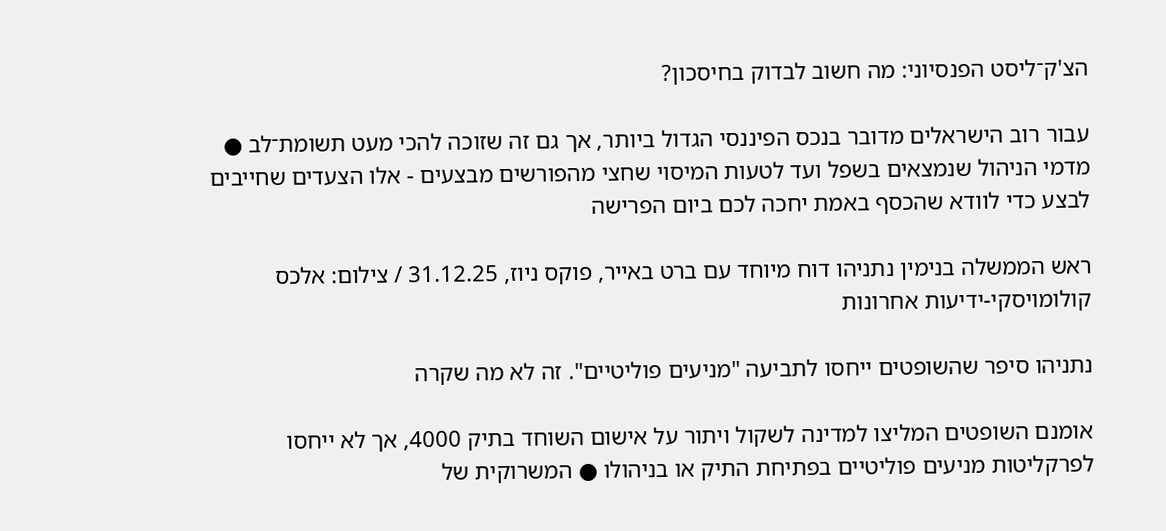הצ'ק־ליסט הפנסיוני: מה חשוב לבדוק בחיסכון?

עבור רוב הישראלים מדובר בנכס הפיננסי הגדול ביותר, אך גם זה שזוכה להכי מעט תשומת־לב ● מדמי הניהול שנמצאים בשפל ועד לטעות המיסוי שחצי מהפורשים מבצעים - אלו הצעדים שחייבים לבצע כדי לוודא שהכסף באמת יחכה לכם ביום הפרישה

ראש הממשלה בנימין נתניהו דוח מיוחד עם ברט באייר, פוקס ניוז, 31.12.25 / צילום: אלכס קולומויסקי-ידיעות אחרונות

נתניהו סיפר שהשופטים ייחסו לתביעה "מניעים פוליטיים". זה לא מה שקרה

אומנם השופטים המליצו למדינה לשקול ויתור על אישום השוחד בתיק 4000, אך לא ייחסו לפרקליטות מניעים פוליטיים בפתיחת התיק או בניהולו ● המשרוקית של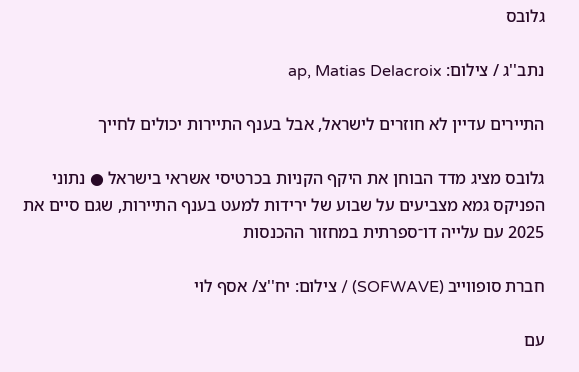גלובס

נתב''ג / צילום: ap, Matias Delacroix

התיירים עדיין לא חוזרים לישראל, אבל בענף התיירות יכולים לחייך

גלובס מציג מדד הבוחן את היקף הקניות בכרטיסי אשראי בישראל ● נתוני הפניקס גמא מצביעים על שבוע של ירידות למעט בענף התיירות, שגם סיים את 2025 עם עלייה דו־ספרתית במחזור ההכנסות

חברת סופווייב (SOFWAVE) / צילום: יח''צ/ אסף לוי

עם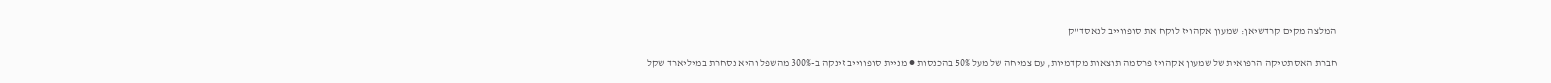המלצה מקים קרדשיאן: שמעון אקהויז לוקח את סופווייב לנאסד"ק

חברת האסתטיקה הרפואית של שמעון אקהויז פרסמה תוצאות מקדמיות, עם צמיחה של מעל 50% בהכנסות ● מניית סופווייב זינקה ב-300% מהשפל והיא נסחרת במיליארד שקל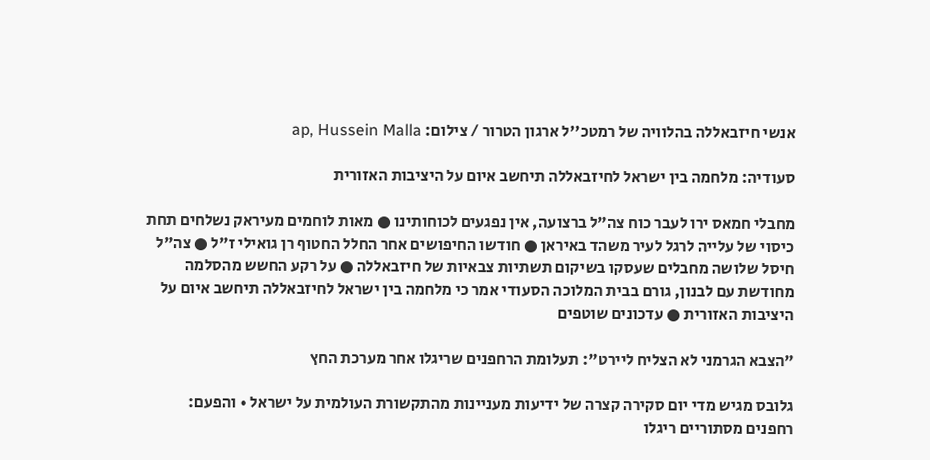אנשי חיזבאללה בהלוויה של רמטכ''ל ארגון הטרור / צילום: ap, Hussein Malla

סעודיה: מלחמה בין ישראל לחיזבאללה תיחשב איום על היציבות האזורית

מחבלי חמאס ירו לעבר כוח צה"ל ברצועה, אין נפגעים לכוחותינו ● מאות לוחמים מעיראק נשלחים תחת כיסוי של עלייה לרגל לעיר משהד באיראן ● חודשו החיפושים אחר החלל החטוף רן גואילי ז"ל ● צה"ל חיסל שלושה מחבלים שעסקו בשיקום תשתיות צבאיות של חיזבאללה ● על רקע החשש מהסלמה מחודשת עם לבנון, גורם בבית המלוכה הסעודי אמר כי מלחמה בין ישראל לחיזבאללה תיחשב איום על היציבות האזורית ● עדכונים שוטפים

"הצבא הגרמני לא הצליח ליירט": תעלומת הרחפנים שריגלו אחר מערכת החץ

גלובס מגיש מדי יום סקירה קצרה של ידיעות מעניינות מהתקשורת העולמית על ישראל • והפעם: רחפנים מסתוריים ריגלו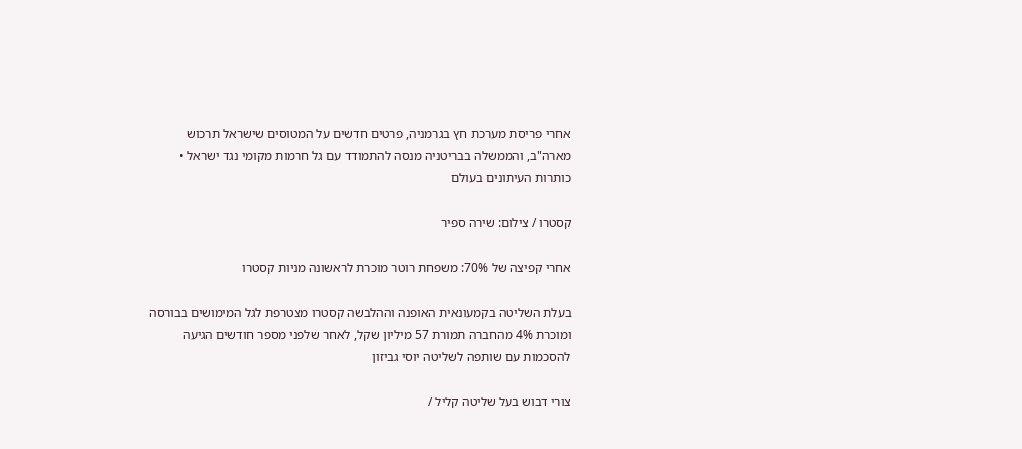אחרי פריסת מערכת חץ בגרמניה, פרטים חדשים על המטוסים שישראל תרכוש מארה"ב, והממשלה בבריטניה מנסה להתמודד עם גל חרמות מקומי נגד ישראל • כותרות העיתונים בעולם

קסטרו / צילום: שירה ספיר

אחרי קפיצה של 70%: משפחת רוטר מוכרת לראשונה מניות קסטרו

בעלת השליטה בקמעונאית האופנה וההלבשה קסטרו מצטרפת לגל המימושים בבורסה ומוכרת 4% מהחברה תמורת 57 מיליון שקל, לאחר שלפני מספר חודשים הגיעה להסכמות עם שותפה לשליטה יוסי גביזון

צורי דבוש בעל שליטה קליל /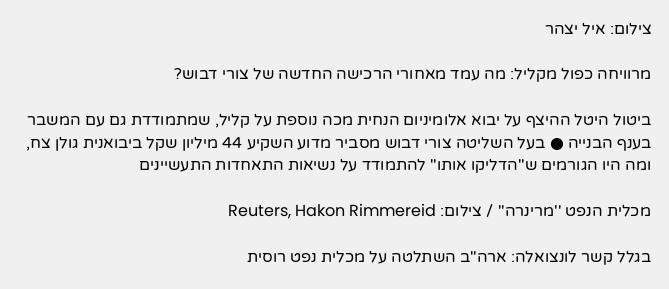צילום: איל יצהר

מרוויחה כפול מקליל: מה עמד מאחורי הרכישה החדשה של צורי דבוש?

ביטול היטל ההיצף על יבוא אלומיניום הנחית מכה נוספת על קליל, שמתמודדת גם עם המשבר בענף הבנייה ● בעל השליטה צורי דבוש מסביר מדוע השקיע 44 מיליון שקל ביבואנית גולן צח, ומה היו הגורמים ש"הדליקו אותו" להתמודד על נשיאות התאחדות התעשיינים

מכלית הנפט ''מרינרה'' / צילום: Reuters, Hakon Rimmereid

בגלל קשר לונצואלה: ארה"ב השתלטה על מכלית נפט רוסית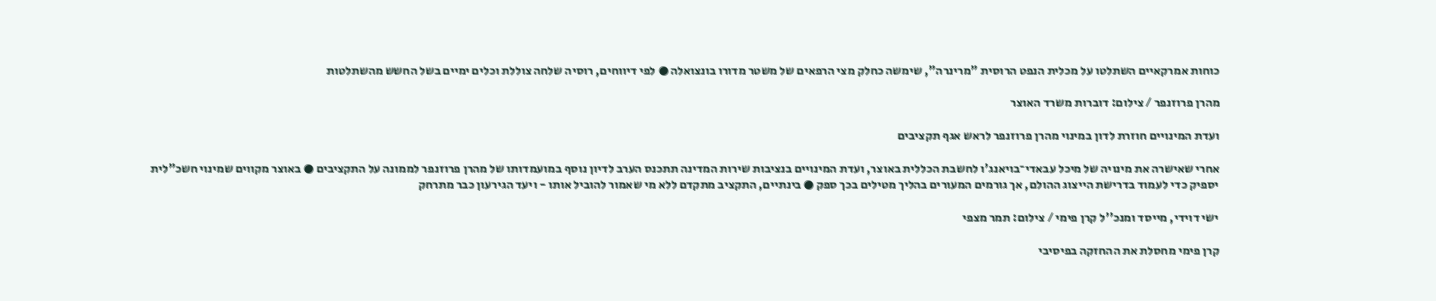כוחות אמרקאיים השתלטו על מכלית הנפט הרוסית "מרינרה", שימשה כחלק מצי הרפאים של משטר מדורו בונצואלה ● לפי דיווחים, רוסיה שלחה צוללת וכלים ימיים בשל החשש מהשתלטות

מהרן פרוזנפר / צילום: דוברות משרד האוצר

ועדת המינויים חוזרת לדון במינוי מהרן פרוזנפר לראש אגף תקציבים

אחרי שאישרה את מינויה של מיכל עבאדי־בויאנג'ו לחשבת הכללית באוצר, ועדת המינויים בנציבות שירות המדינה תתכנס הערב לדיון נוסף במועמדותו של מהרן פרוזנפר לממונה על התקציבים ● באוצר מקווים שמינוי חשכ"לית יספיק כדי לעמוד בדרישת הייצוג ההולם, אך גורמים המעורים בהליך מטילים בכך ספק ● בינתיים, התקציב מתקדם ללא מי שאמור להוביל אותו - ויעד הגירעון כבר מתרחק

ישי דוידי, מייסד ומנכ''ל קרן פימי / צילום: תמר מצפי

קרן פימי מחסלת את ההחזקה בפיסיבי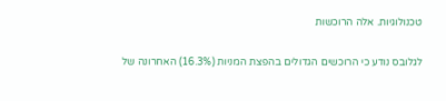טכנולוגיות. אלה הרוכשות

לגלובס נודע כי הרוכשים הגדולים בהפצת המניות (16.3%) האחרונה של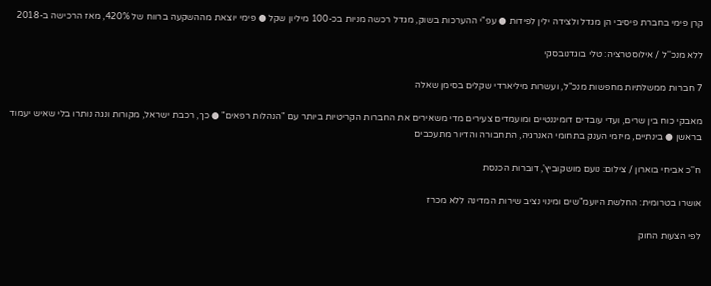קרן פימי בחברת פיסיבי הן מגדל ולצידה ילין לפידות ● עפ"י ההערכות בשוק, מגדל רכשה מניות בכ-100 מיליון שקל ● פימי יוצאת מההשקעה ברווח של 420%, מאז הרכישה ב-2018

ללא מנכ''ל / אילוסטרציה: טלי בוגדנובסקי

7 חברות ממשלתיות מחפשות מנכ"ל, ועשרות מיליארדי שקלים בסימן שאלה

מאבקי כוח בין שרים, ועדי עובדים דומיננטיים ומועמדים צעירים מדי משאירים את החברות הקריטיות ביותר עם "הנהלות רפאים" ● כך, רכבת ישראל, מקורות ונגה נותרו בלי שאיש יעמוד בראשן ● בינתיים, מיזמי הענק בתחומי האנרגיה, התחבורה והדיור מתעכבים

ח''כ אביחי בוארון / צילום: נועם מושקוביץ', דוברות הכנסת

אושרו בטרומית: החלשת היועמ"שים ומינוי נציב שירות המדינה ללא מכרז

לפי הצעות החוק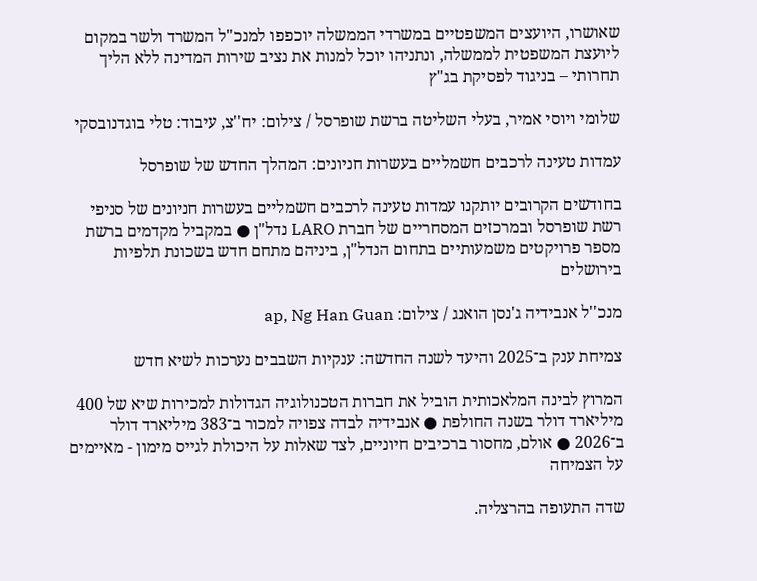שאושרו, היועצים המשפטיים במשרדי הממשלה יוכפפו למנכ"ל המשרד ולשר במקום ליועצת המשפטית לממשלה, ונתניהו יוכל למנות את נציב שירות המדינה ללא הליך תחרותי – בניגוד לפסיקת בג"ץ

שלומי ויוסי אמיר, בעלי השליטה ברשת שופרסל / צילום: יח''צ, עיבוד: טלי בוגדנובסקי

עמדות טעינה לרכבים חשמליים בעשרות חניונים: המהלך החדש של שופרסל

בחודשים הקרובים יותקנו עמדות טעינה לרכבים חשמליים בעשרות חניונים של סניפי רשת שופרסל ובמרכזים המסחריים של חברת LARO נדל"ן ● במקביל מקדמים ברשת מספר פרויקטים משמעותיים בתחום הנדל"ן, ביניהם מתחם חדש בשכונת תלפיות בירושלים

מנכ''ל אנבידיה ג'נסן הואנג / צילום: ap, Ng Han Guan

צמיחת ענק ב־2025 והיעד לשנה החדשה: ענקיות השבבים נערכות לשיא חדש

המרוץ לבינה המלאכותית הוביל את חברות הטכנולוגיה הגדולות למכירות שיא של 400 מיליארד דולר בשנה החולפת ● אנבידיה לבדה צפויה למכור ב־383 מיליארד דולר ב־2026 ● אולם, מחסור ברכיבים חיוניים, לצד שאלות על היכולת לגייס מימון - מאיימים על הצמיחה

שדה התעופה בהרצליה.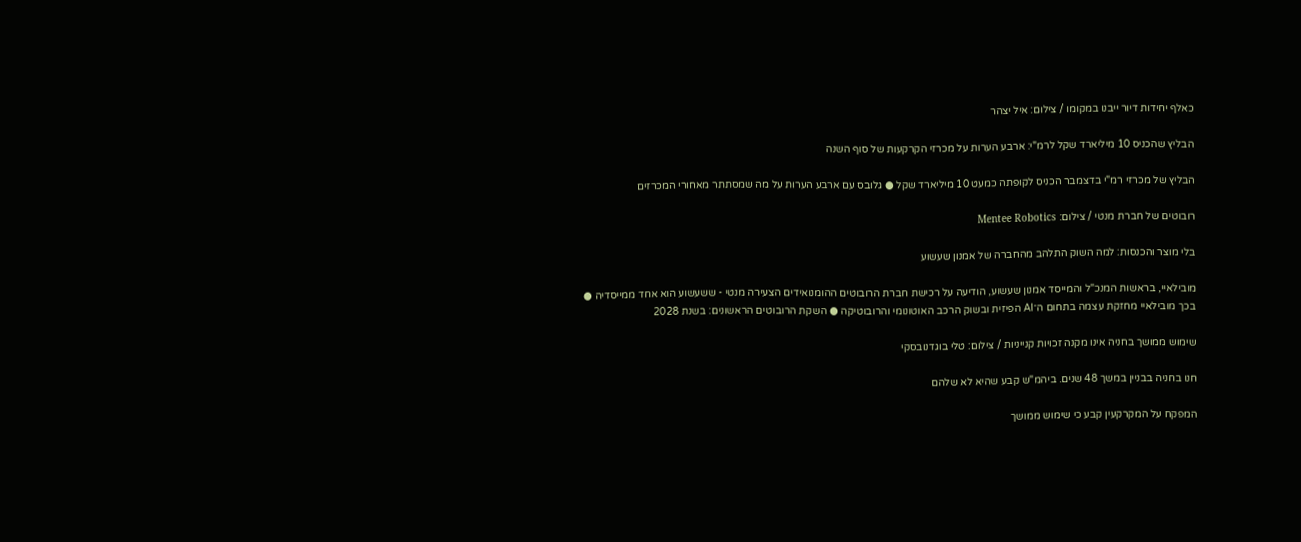כאלף יחידות דיור ייבנו במקומו / צילום: איל יצהר

הבליץ שהכניס 10 מיליארד שקל לרמ"י: ארבע הערות על מכרזי הקרקעות של סוף השנה

הבליץ של מכרזי רמ"י בדצמבר הכניס לקופתה כמעט 10 מיליארד שקל ● גלובס עם ארבע הערות על מה שמסתתר מאחורי המכרזים

רובוטים של חברת מנטי / צילום: Mentee Robotics

בלי מוצר והכנסות: למה השוק התלהב מהחברה של אמנון שעשוע

מובילאיי, בראשות המנכ"ל והמייסד אמנון שעשוע, הודיעה על רכישת חברת הרובוטים ההומנואידים הצעירה מנטי - ששעשוע הוא אחד ממייסדיה ● בכך מובילאיי מחזקת עצמה בתחום ה־AI הפיזית ובשוק הרכב האוטונומי והרובוטיקה ● השקת הרובוטים הראשונים: בשנת 2028

שימוש ממושך בחניה אינו מקנה זכויות קנייניות / צילום: טלי בוגדנובסקי

חנו בחניה בבניין במשך 48 שנים. ביהמ"ש קבע שהיא לא שלהם

המפקח על המקרקעין קבע כי שימוש ממושך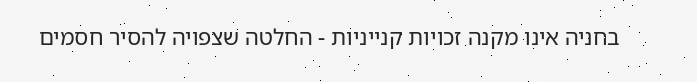בחניה אינו מקנה זכויות קנייניות - החלטה שצפויה להסיר חסמים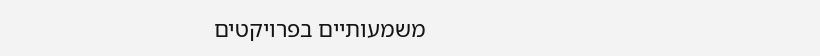משמעותיים בפרויקטים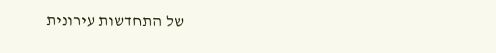של התחדשות עירונית